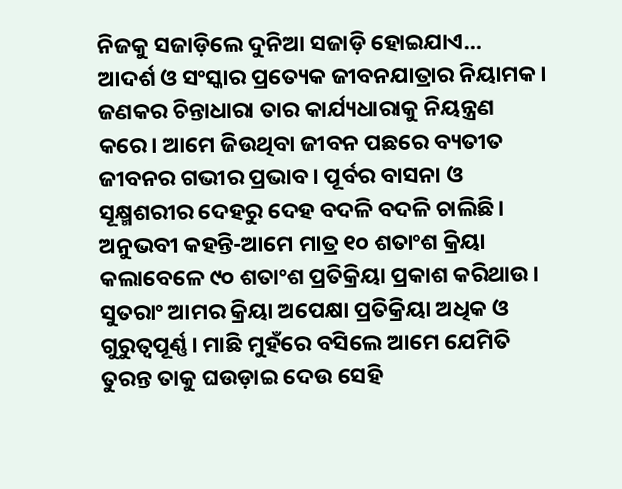ନିଜକୁ ସଜାଡ଼ିଲେ ଦୁନିଆ ସଜାଡ଼ି ହୋଇଯାଏ…
ଆଦର୍ଶ ଓ ସଂସ୍କାର ପ୍ରତ୍ୟେକ ଜୀବନଯାତ୍ରାର ନିୟାମକ। ଜଣକର ଚିନ୍ତାଧାରା ତାର କାର୍ଯ୍ୟଧାରାକୁ ନିୟନ୍ତ୍ରଣ କରେ। ଆମେ ଜିଉଥିବା ଜୀବନ ପଛରେ ବ୍ୟତୀତ ଜୀବନର ଗଭୀର ପ୍ରଭାବ। ପୂର୍ବର ବାସନା ଓ ସୂକ୍ଷ୍ମଶରୀର ଦେହରୁ ଦେହ ବଦଳି ବଦଳି ଚାଲିଛି। ଅନୁଭବୀ କହନ୍ତି-ଆମେ ମାତ୍ର ୧୦ ଶତାଂଶ କ୍ରିୟା କଲାବେଳେ ୯୦ ଶତାଂଶ ପ୍ରତିକ୍ରିୟା ପ୍ରକାଶ କରିଥାଉ। ସୁତରାଂ ଆମର କ୍ରିୟା ଅପେକ୍ଷା ପ୍ରତିକ୍ରିୟା ଅଧିକ ଓ ଗୁରୁତ୍ୱପୂର୍ଣ୍ଣ। ମାଛି ମୁହଁରେ ବସିଲେ ଆମେ ଯେମିତି ତୁରନ୍ତ ତାକୁ ଘଉଡ଼ାଇ ଦେଉ ସେହି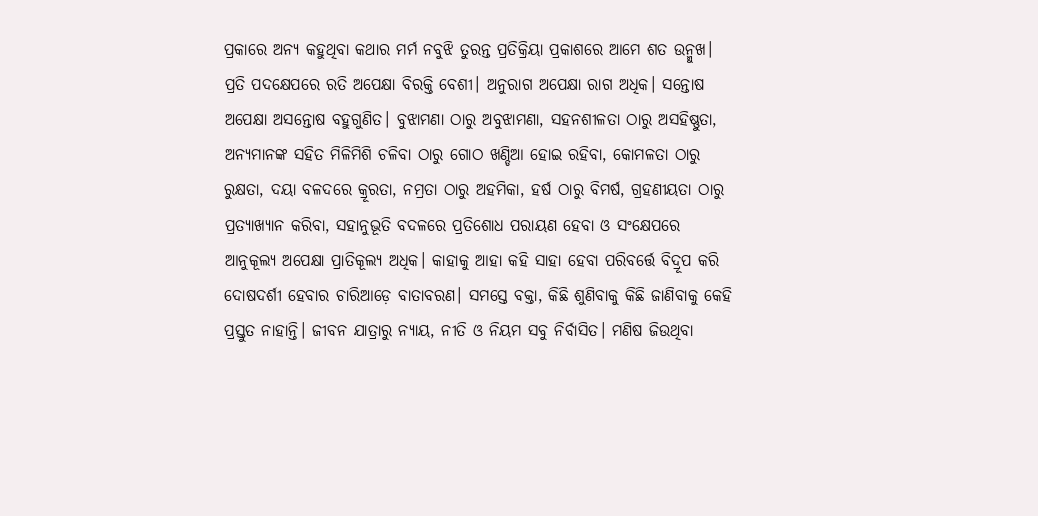ପ୍ରକାରେ ଅନ୍ୟ କହୁଥିବା କଥାର ମର୍ମ ନବୁଝି ତୁରନ୍ତ ପ୍ରତିକ୍ରିୟା ପ୍ରକାଶରେ ଆମେ ଶତ ଉନ୍ମୁଖ। ପ୍ରତି ପଦକ୍ଷେପରେ ରତି ଅପେକ୍ଷା ବିରକ୍ତି ବେଶୀ। ଅନୁରାଗ ଅପେକ୍ଷା ରାଗ ଅଧିକ। ସନ୍ତୋଷ ଅପେକ୍ଷା ଅସନ୍ତୋଷ ବହୁଗୁଣିତ। ବୁଝାମଣା ଠାରୁ ଅବୁଝାମଣା, ସହନଶୀଳତା ଠାରୁ ଅସହିଷ୍ଣୁତା, ଅନ୍ୟମାନଙ୍କ ସହିତ ମିଳିମିଶି ଚଳିବା ଠାରୁ ଗୋଠ ଖଣ୍ଡିଆ ହୋଇ ରହିବା, କୋମଳତା ଠାରୁ ରୁକ୍ଷତା, ଦୟା ବଳଦରେ କ୍ରୂରତା, ନମ୍ରତା ଠାରୁ ଅହମିକା, ହର୍ଷ ଠାରୁ ବିମର୍ଷ, ଗ୍ରହଣୀୟତା ଠାରୁ ପ୍ରତ୍ୟାଖ୍ୟାନ କରିବା, ସହାନୁଭୂତି ବଦଳରେ ପ୍ରତିଶୋଧ ପରାୟଣ ହେବା ଓ ସଂକ୍ଷେପରେ ଆନୁକୂଲ୍ୟ ଅପେକ୍ଷା ପ୍ରାତିକୂଲ୍ୟ ଅଧିକ। କାହାକୁ ଆହା କହି ସାହା ହେବା ପରିବର୍ତ୍ତେ ବିଦ୍ରୂପ କରି ଦୋଷଦର୍ଶୀ ହେବାର ଚାରିଆଡ଼େ ବାତାବରଣ। ସମସ୍ତେ ବକ୍ତା, କିଛି ଶୁଣିବାକୁ କିଛି ଜାଣିବାକୁ କେହି ପ୍ରସ୍ତୁତ ନାହାନ୍ତି। ଜୀବନ ଯାତ୍ରାରୁ ନ୍ୟାୟ, ନୀତି ଓ ନିୟମ ସବୁ ନିର୍ବାସିତ। ମଣିଷ ଜିଉଥିବା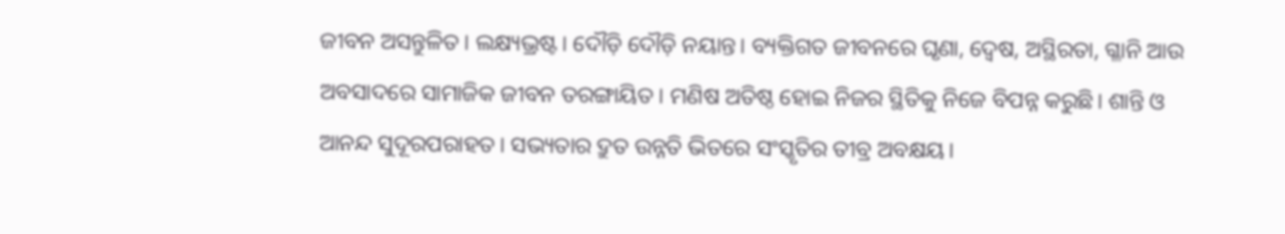ଜୀବନ ଅସନ୍ତୁଳିତ। ଲକ୍ଷ୍ୟଭ୍ରଷ୍ଟ। ଦୌଡ଼ି ଦୌଡ଼ି ନୟାନ୍ତ। ବ୍ୟକ୍ତିଗତ ଜୀବନରେ ଘୃଣା, ଦ୍ୱେଷ, ଅସ୍ଥିରତା, ଗ୍ଳାନି ଆଉ ଅବସାଦରେ ସାମାଜିକ ଜୀବନ ତରଙ୍ଗାୟିତ। ମଣିଷ ଅତିଷ୍ଠ ହୋଇ ନିଜର ସ୍ଥିତିକୁ ନିଜେ ବିପନ୍ନ କରୁଛି। ଶାନ୍ତି ଓ ଆନନ୍ଦ ସୁଦୂରପରାହତ। ସଭ୍ୟତାର ଦ୍ରୁତ ଉନ୍ନତି ଭିତରେ ସଂସ୍କୃତିର ତୀବ୍ର ଅବକ୍ଷୟ।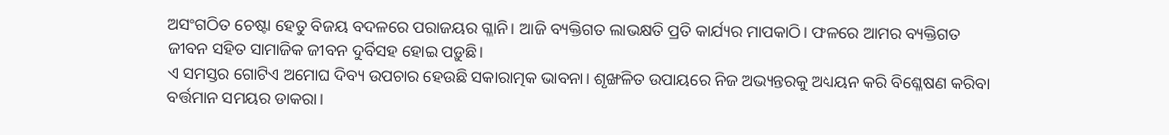ଅସଂଗଠିତ ଚେଷ୍ଟା ହେତୁ ବିଜୟ ବଦଳରେ ପରାଜୟର ଗ୍ଳାନି। ଆଜି ବ୍ୟକ୍ତିଗତ ଲାଭକ୍ଷତି ପ୍ରତି କାର୍ଯ୍ୟର ମାପକାଠି। ଫଳରେ ଆମର ବ୍ୟକ୍ତିଗତ ଜୀବନ ସହିତ ସାମାଜିକ ଜୀବନ ଦୁର୍ବିସହ ହୋଇ ପଡ଼ୁଛି।
ଏ ସମସ୍ତର ଗୋଟିଏ ଅମୋଘ ଦିବ୍ୟ ଉପଚାର ହେଉଛି ସକାରାତ୍ମକ ଭାବନା। ଶୃଙ୍ଖଳିତ ଉପାୟରେ ନିଜ ଅଭ୍ୟନ୍ତରକୁ ଅଧ୍ୟୟନ କରି ବିଶ୍ଳେଷଣ କରିବା ବର୍ତ୍ତମାନ ସମୟର ଡାକରା।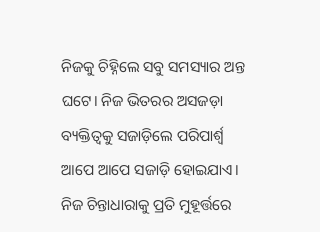ନିଜକୁ ଚିହ୍ନିଲେ ସବୁ ସମସ୍ୟାର ଅନ୍ତ ଘଟେ। ନିଜ ଭିତରର ଅସଜଡ଼ା ବ୍ୟକ୍ତିତ୍ୱକୁ ସଜାଡ଼ିଲେ ପରିପାର୍ଶ୍ବ ଆପେ ଆପେ ସଜାଡ଼ି ହୋଇଯାଏ। ନିଜ ଚିନ୍ତାଧାରାକୁ ପ୍ରତି ମୁହୂର୍ତ୍ତରେ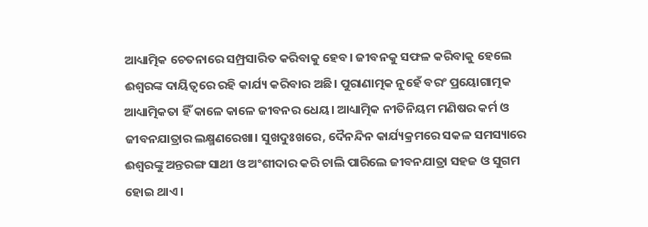ଆଧ୍ୟାତ୍ମିକ ଚେତନାରେ ସମ୍ପ୍ରସାରିତ କରିବାକୁ ହେବ। ଜୀବନକୁ ସଫଳ କରିବାକୁ ହେଲେ ଈଶ୍ୱରଙ୍କ ଦାୟିତ୍ୱରେ ରହି କାର୍ଯ୍ୟ କରିବାର ଅଛି। ପୁରାଣାତ୍ମକ ନୁହେଁ ବରଂ ପ୍ରୟୋଗାତ୍ମକ ଆଧ୍ୟାତ୍ମିକତା ହିଁ କାଳେ କାଳେ ଜୀବନର ଧେୟ। ଆଧ୍ୟାତ୍ମିକ ନୀତିନିୟମ ମଣିଷର କର୍ମ ଓ ଜୀବନଯାତ୍ରାର ଲକ୍ଷ୍ମଣରେଖା। ସୁଖଦୁଃଖରେ, ଦୈନନ୍ଦିନ କାର୍ଯ୍ୟକ୍ରମରେ ସକଳ ସମସ୍ୟାରେ ଈଶ୍ୱରଙ୍କୁ ଅନ୍ତରଙ୍ଗ ସାଥୀ ଓ ଅଂଶୀଦାର କରି ଚାଲି ପାରିଲେ ଜୀବନଯାତ୍ରା ସହଜ ଓ ସୁଗମ ହୋଇ ଥାଏ।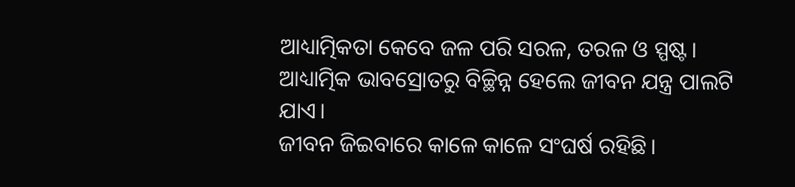ଆଧ୍ୟାତ୍ମିକତା କେବେ ଜଳ ପରି ସରଳ, ତରଳ ଓ ସ୍ପଷ୍ଟ। ଆଧ୍ୟାତ୍ମିକ ଭାବସ୍ରୋତରୁ ବିଚ୍ଛିନ୍ନ ହେଲେ ଜୀବନ ଯନ୍ତ୍ର ପାଲଟି ଯାଏ।
ଜୀବନ ଜିଇବାରେ କାଳେ କାଳେ ସଂଘର୍ଷ ରହିଛି।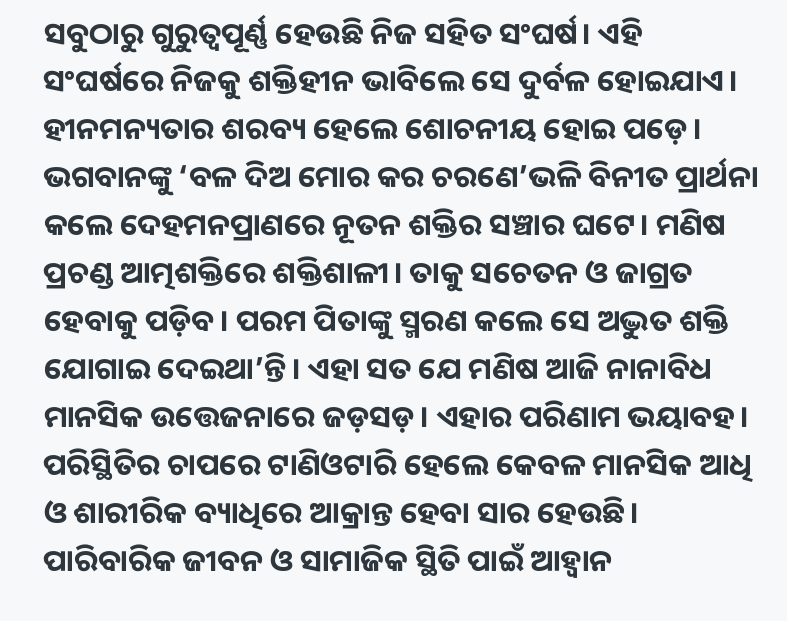ସବୁଠାରୁ ଗୁରୁତ୍ୱପୂର୍ଣ୍ଣ ହେଉଛି ନିଜ ସହିତ ସଂଘର୍ଷ। ଏହି ସଂଘର୍ଷରେ ନିଜକୁ ଶକ୍ତିହୀନ ଭାବିଲେ ସେ ଦୁର୍ବଳ ହୋଇଯାଏ। ହୀନମନ୍ୟତାର ଶରବ୍ୟ ହେଲେ ଶୋଚନୀୟ ହୋଇ ପଡ଼େ। ଭଗବାନଙ୍କୁ ‘ବଳ ଦିଅ ମୋର କର ଚରଣେ’ଭଳି ବିନୀତ ପ୍ରାର୍ଥନା କଲେ ଦେହମନପ୍ରାଣରେ ନୂତନ ଶକ୍ତିର ସଞ୍ଚାର ଘଟେ। ମଣିଷ ପ୍ରଚଣ୍ଡ ଆତ୍ମଶକ୍ତିରେ ଶକ୍ତିଶାଳୀ। ତାକୁ ସଚେତନ ଓ ଜାଗ୍ରତ ହେବାକୁ ପଡ଼ିବ। ପରମ ପିତାଙ୍କୁ ସ୍ମରଣ କଲେ ସେ ଅଦ୍ଭୁତ ଶକ୍ତି ଯୋଗାଇ ଦେଇଥା’ନ୍ତି। ଏହା ସତ ଯେ ମଣିଷ ଆଜି ନାନାବିଧ ମାନସିକ ଉତ୍ତେଜନାରେ ଜଡ଼ସଡ଼। ଏହାର ପରିଣାମ ଭୟାବହ। ପରିସ୍ଥିତିର ଚାପରେ ଟାଣିଓଟାରି ହେଲେ କେବଳ ମାନସିକ ଆଧି ଓ ଶାରୀରିକ ବ୍ୟାଧିରେ ଆକ୍ରାନ୍ତ ହେବା ସାର ହେଉଛି। ପାରିବାରିକ ଜୀବନ ଓ ସାମାଜିକ ସ୍ଥିତି ପାଇଁ ଆହ୍ୱାନ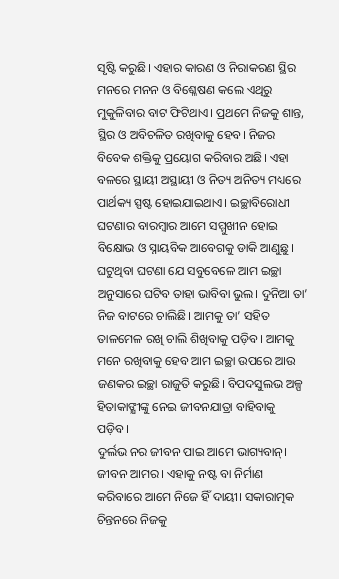ସୃଷ୍ଟି କରୁଛି। ଏହାର କାରଣ ଓ ନିରାକରଣ ସ୍ଥିର ମନରେ ମନନ ଓ ବିଶ୍ଳେଷଣ କଲେ ଏଥିରୁ ମୁକୁଳିବାର ବାଟ ଫିଟିଥାଏ। ପ୍ରଥମେ ନିଜକୁ ଶାନ୍ତ, ସ୍ଥିର ଓ ଅବିଚଳିତ ରଖିବାକୁ ହେବ। ନିଜର ବିବେକ ଶକ୍ତିକୁ ପ୍ରୟୋଗ କରିବାର ଅଛି। ଏହା ବଳରେ ସ୍ଥାୟୀ ଅସ୍ଥାୟୀ ଓ ନିତ୍ୟ ଅନିତ୍ୟ ମଧ୍ୟରେ ପାର୍ଥକ୍ୟ ସ୍ପଷ୍ଟ ହୋଇଯାଇଥାଏ। ଇଚ୍ଛାବିରୋଧୀ ଘଟଣାର ବାରମ୍ବାର ଆମେ ସମ୍ମୁଖୀନ ହୋଇ ବିକ୍ଷୋଭ ଓ ସ୍ନାୟବିକ ଆବେଗକୁ ଡାକି ଆଣୁଛୁ। ଘଟୁଥିବା ଘଟଣା ଯେ ସବୁବେଳେ ଆମ ଇଚ୍ଛା ଅନୁସାରେ ଘଟିବ ତାହା ଭାବିବା ଭୁଲ। ଦୁନିଆ ତା’ ନିଜ ବାଟରେ ଚାଲିଛି। ଆମକୁ ତା’ ସହିତ ତାଳମେଳ ରଖି ଚାଲି ଶିଖିବାକୁ ପଡ଼ିବ। ଆମକୁ ମନେ ରଖିବାକୁ ହେବ ଆମ ଇଚ୍ଛା ଉପରେ ଆଉ ଜଣକର ଇଚ୍ଛା ରାଜୁତି କରୁଛି। ବିପଦସୁଲଭ ଅଳ୍ପ ହିତାକାଙ୍କ୍ଷୀଙ୍କୁ ନେଇ ଜୀବନଯାତ୍ରା ବାହିବାକୁ ପଡ଼ିବ।
ଦୁର୍ଲଭ ନର ଜୀବନ ପାଇ ଆମେ ଭାଗ୍ୟବାନ୍। ଜୀବନ ଆମର। ଏହାକୁ ନଷ୍ଟ ବା ନିର୍ମାଣ କରିବାରେ ଆମେ ନିଜେ ହିଁ ଦାୟୀ। ସକାରାତ୍ମକ ଚିନ୍ତନରେ ନିଜକୁ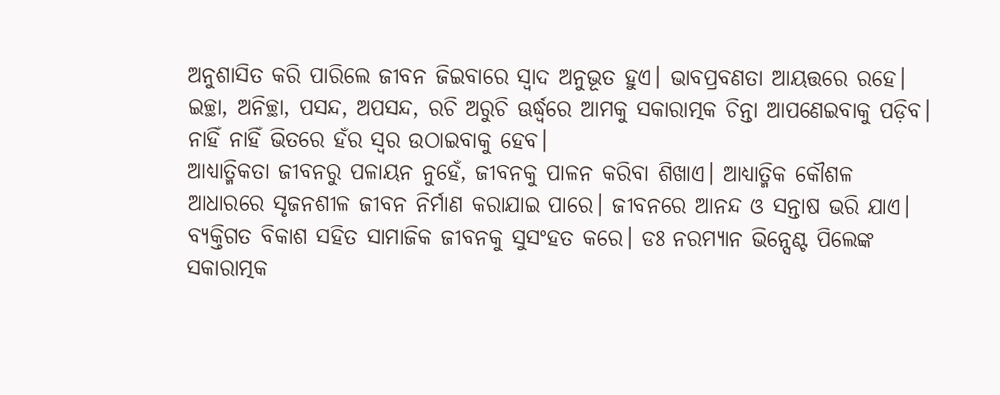ଅନୁଶାସିତ କରି ପାରିଲେ ଜୀବନ ଜିଇବାରେ ସ୍ୱାଦ ଅନୁଭୂତ ହୁଏ। ଭାବପ୍ରବଣତା ଆୟତ୍ତରେ ରହେ। ଇଚ୍ଛା, ଅନିଚ୍ଛା, ପସନ୍ଦ, ଅପସନ୍ଦ, ରଚି ଅରୁଚି ଊର୍ଦ୍ଧ୍ବରେ ଆମକୁ ସକାରାତ୍ମକ ଚିନ୍ତା ଆପଣେଇବାକୁ ପଡ଼ିବ। ନାହିଁ ନାହିଁ ଭିତରେ ହଁର ସ୍ୱର ଉଠାଇବାକୁ ହେବ।
ଆଧ୍ୟାତ୍ମିକତା ଜୀବନରୁ ପଳାୟନ ନୁହେଁ, ଜୀବନକୁ ପାଳନ କରିବା ଶିଖାଏ। ଆଧ୍ୟାତ୍ମିକ କୌଶଳ ଆଧାରରେ ସୃଜନଶୀଳ ଜୀବନ ନିର୍ମାଣ କରାଯାଇ ପାରେ। ଜୀବନରେ ଆନନ୍ଦ ଓ ସନ୍ତାଷ ଭରି ଯାଏ। ବ୍ୟକ୍ତିଗତ ବିକାଶ ସହିତ ସାମାଜିକ ଜୀବନକୁ ସୁସଂହତ କରେ। ଡଃ ନରମ୍ୟାନ ଭିନ୍ସେଣ୍ଟ ପିଲେଙ୍କ ସକାରାତ୍ମକ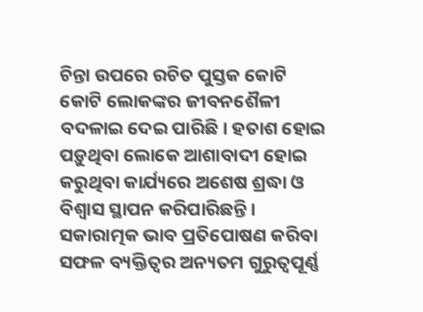ଚିନ୍ତା ଉପରେ ରଚିତ ପୁସ୍ତକ କୋଟି କୋଟି ଲୋକଙ୍କର ଜୀବନଶୈଳୀ ବଦଳାଇ ଦେଇ ପାରିଛି। ହତାଶ ହୋଇ ପଡ଼ୁଥିବା ଲୋକେ ଆଶାବାଦୀ ହୋଇ କରୁଥିବା କାର୍ଯ୍ୟରେ ଅଶେଷ ଶ୍ରଦ୍ଧା ଓ ବିଶ୍ୱାସ ସ୍ଥାପନ କରିପାରିଛନ୍ତି। ସକାରାତ୍ମକ ଭାବ ପ୍ରତିପୋଷଣ କରିବା ସଫଳ ବ୍ୟକ୍ତିତ୍ୱର ଅନ୍ୟତମ ଗୁରୁତ୍ୱପୂର୍ଣ୍ଣ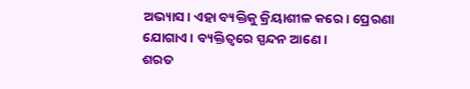ଅଭ୍ୟାସ। ଏହା ବ୍ୟକ୍ତିକୁ କ୍ରିୟାଶୀଳ କରେ। ପ୍ରେରଣା ଯୋଗାଏ। ବ୍ୟକ୍ତିତ୍ୱରେ ସ୍ପନ୍ଦନ ଆଣେ।
ଶରତ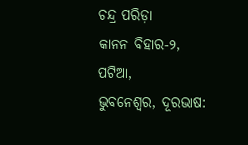ଚନ୍ଦ୍ର ପରିଡ଼ା
କାନନ ବିହାର-୨, ପଟିଆ,
ଭୁବନେଶ୍ୱର, ଦୂରଭାଷ: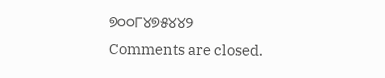୭୦୦୮୪୭୫୪୪୨
Comments are closed.